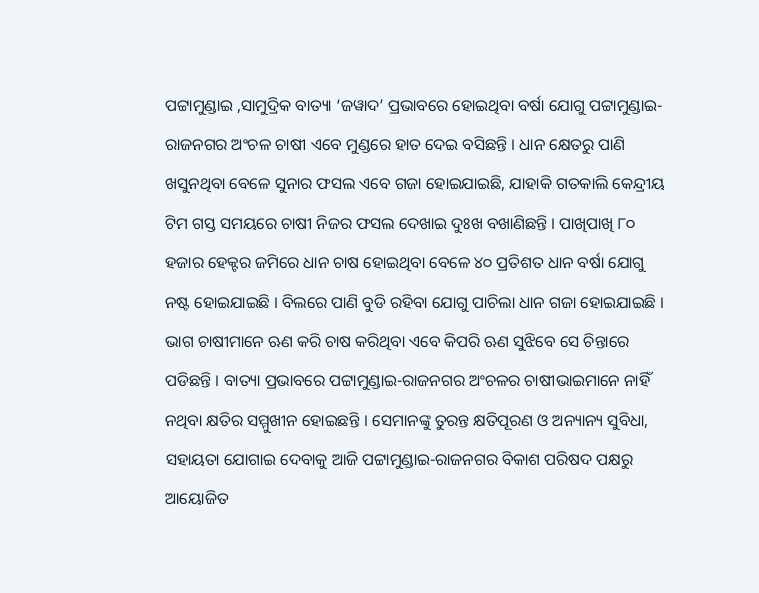ପଟ୍ଟାମୁଣ୍ଡାଇ ,ସାମୁଦ୍ରିକ ବାତ୍ୟା ‘ଜୱାଦ’ ପ୍ରଭାବରେ ହୋଇଥିବା ବର୍ଷା ଯୋଗୁ ପଟ୍ଟାମୁଣ୍ଡାଇ-ରାଜନଗର ଅଂଚଳ ଚାଷୀ ଏବେ ମୁଣ୍ଡରେ ହାତ ଦେଇ ବସିଛନ୍ତି । ଧାନ କ୍ଷେତରୁ ପାଣି ଖସୁନଥିବା ବେଳେ ସୁନାର ଫସଲ ଏବେ ଗଜା ହୋଇଯାଇଛି, ଯାହାକି ଗତକାଲି କେନ୍ଦ୍ରୀୟ ଟିମ ଗସ୍ତ ସମୟରେ ଚାଷୀ ନିଜର ଫସଲ ଦେଖାଇ ଦୁଃଖ ବଖାଣିଛନ୍ତି । ପାଖିପାଖି ୮୦ ହଜାର ହେକ୍ଟର ଜମିରେ ଧାନ ଚାଷ ହୋଇଥିବା ବେଳେ ୪୦ ପ୍ରତିଶତ ଧାନ ବର୍ଷା ଯୋଗୁ ନଷ୍ଟ ହୋଇଯାଇଛି । ବିଲରେ ପାଣି ବୁଡି ରହିବା ଯୋଗୁ ପାଚିଲା ଧାନ ଗଜା ହୋଇଯାଇଛି । ଭାଗ ଚାଷୀମାନେ ଋଣ କରି ଚାଷ କରିଥିବା ଏବେ କିପରି ଋଣ ସୁଝିବେ ସେ ଚିନ୍ତାରେ ପଡିଛନ୍ତି । ବାତ୍ୟା ପ୍ରଭାବରେ ପଟ୍ଟାମୁଣ୍ଡାଇ-ରାଜନଗର ଅଂଚଳର ଚାଷୀଭାଇମାନେ ନାହିଁ ନଥିବା କ୍ଷତିର ସମ୍ମୁଖୀନ ହୋଇଛନ୍ତି । ସେମାନଙ୍କୁ ତୁରନ୍ତ କ୍ଷତିପୂରଣ ଓ ଅନ୍ୟାନ୍ୟ ସୁବିଧା, ସହାୟତା ଯୋଗାଇ ଦେବାକୁ ଆଜି ପଟ୍ଟାମୁଣ୍ଡାଇ-ରାଜନଗର ବିକାଶ ପରିଷଦ ପକ୍ଷରୁ ଆୟୋଜିତ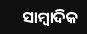ସାମ୍ବାଦିକ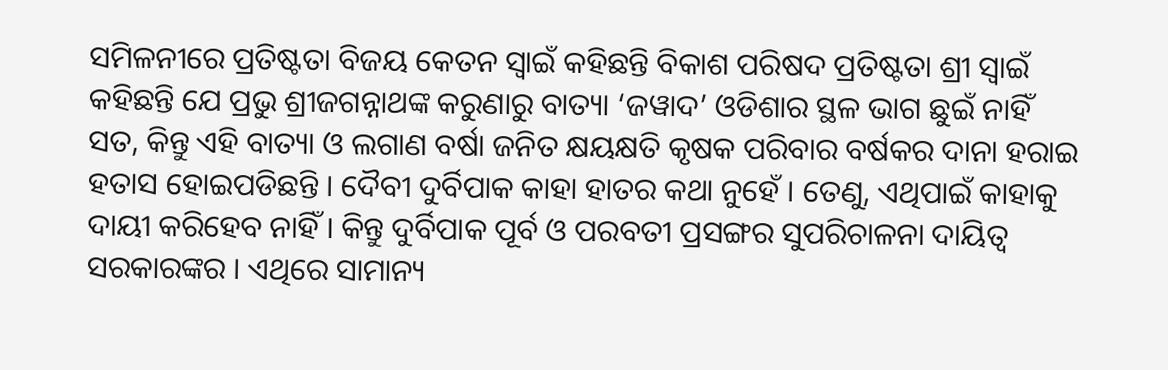ସମିଳନୀରେ ପ୍ରତିଷ୍ଟତା ବିଜୟ କେତନ ସ୍ୱାଇଁ କହିଛନ୍ତି ବିକାଶ ପରିଷଦ ପ୍ରତିଷ୍ଟତା ଶ୍ରୀ ସ୍ୱାଇଁ କହିଛନ୍ତି ଯେ ପ୍ରଭୁ ଶ୍ରୀଜଗନ୍ନାଥଙ୍କ କରୁଣାରୁ ବାତ୍ୟା ‘ଜୱାଦ’ ଓଡିଶାର ସ୍ଥଳ ଭାଗ ଛୁଇଁ ନାହିଁ ସତ, କିନ୍ତୁ ଏହି ବାତ୍ୟା ଓ ଲଗାଣ ବର୍ଷା ଜନିତ କ୍ଷୟକ୍ଷତି କୃଷକ ପରିବାର ବର୍ଷକର ଦାନା ହରାଇ ହତାସ ହୋଇପଡିଛନ୍ତି । ଦୈବୀ ଦୁର୍ବିପାକ କାହା ହାତର କଥା ନୁହେଁ । ତେଣୁ, ଏଥିପାଇଁ କାହାକୁ ଦାୟୀ କରିହେବ ନାହିଁ । କିନ୍ତୁ ଦୁର୍ବିପାକ ପୂର୍ବ ଓ ପରବତୀ ପ୍ରସଙ୍ଗର ସୁପରିଚାଳନା ଦାୟିତ୍ୱ ସରକାରଙ୍କର । ଏଥିରେ ସାମାନ୍ୟ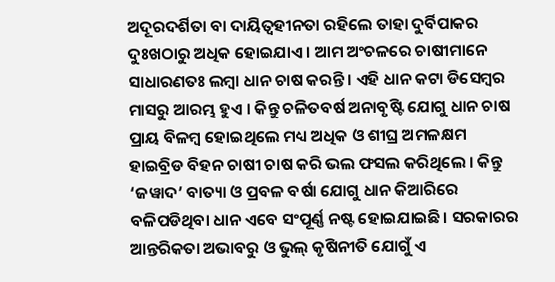ଅଦୂରଦର୍ଶିତା ବା ଦାୟିତ୍ୱହୀନତା ରହିଲେ ତାହା ଦୁର୍ବିପାକର ଦୁଃଖଠାରୁ ଅଧିକ ହୋଇଯାଏ । ଆମ ଅଂଚଳରେ ଚାଷୀମାନେ ସାଧାରଣତଃ ଲମ୍ବା ଧାନ ଚାଷ କରନ୍ତି । ଏହି ଧାନ କଟା ଡିସେମ୍ବର ମାସରୁ ଆରମ୍ଭ ହୁଏ । କିନ୍ତୁ ଚଳିତବର୍ଷ ଅନାବୃଷ୍ଟି ଯୋଗୁ ଧାନ ଚାଷ ପ୍ରାୟ ବିଳମ୍ବ ହୋଇଥିଲେ ମଧ୍ୟ ଅଧିକ ଓ ଶୀଘ୍ର ଅମଳକ୍ଷମ ହାଇବ୍ରିଡ ବିହନ ଚାଷୀ ଚାଷ କରି ଭଲ ଫସଲ କରିଥିଲେ । କିନ୍ତୁ ‘ଜୱାଦ’ ବାତ୍ୟା ଓ ପ୍ରବଳ ବର୍ଷା ଯୋଗୁ ଧାନ କିଆରିରେ ବଳିପଡିଥିବା ଧାନ ଏବେ ସଂପୂର୍ଣ୍ଣ ନଷ୍ଟ ହୋଇଯାଇଛି। ସରକାରର ଆନ୍ତରିକତା ଅଭାବରୁ ଓ ଭୁଲ୍ କୃଷିନୀତି ଯୋଗୁଁ ଏ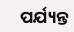ପର୍ଯ୍ୟନ୍ତ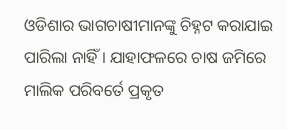ଓଡିଶାର ଭାଗଚାଷୀମାନଙ୍କୁ ଚିହ୍ନଟ କରାଯାଇ ପାରିଲା ନାହିଁ । ଯାହାଫଳରେ ଚାଷ ଜମିରେ ମାଲିକ ପରିବର୍ତେ ପ୍ରକୃତ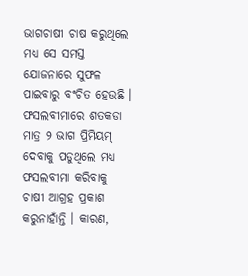ଭାଗଚାଷୀ ଚାଷ କରୁଥିଲେ ମଧ୍ୟ ସେ ସମସ୍ତ ଯୋଜନାରେ ସୁଫଳ ପାଇବାରୁ ବଂଚିତ ହେଉଛି । ଫସଲବୀମାରେ ଶତକଡା ମାତ୍ର ୨ ଭାଗ ପ୍ରିମିୟମ୍ ଦେବାକୁ ପଡୁଥିଲେ ମଧ୍ୟ ଫସଲବୀମା କରିବାକୁ ଚାଷୀ ଆଗ୍ରହ ପ୍ରକାଶ କରୁନାହାଁନ୍ତି । କାରଣ,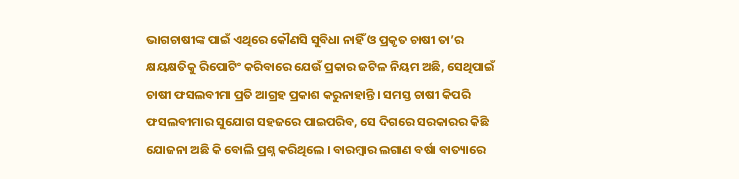ଭାଗଚାଷୀଙ୍କ ପାଇଁ ଏଥିରେ କୌଣସି ସୁବିଧା ନାହିଁ ଓ ପ୍ରକୃତ ଚାଷୀ ତା’ର କ୍ଷୟକ୍ଷତିକୁ ରିପୋଟିଂ କରିବାରେ ଯେଉଁ ପ୍ରକାର ଜଟିଳ ନିୟମ ଅଛି, ସେଥିପାଇଁ ଚାଷୀ ଫସଲବୀମା ପ୍ରତି ଆଗ୍ରହ ପ୍ରକାଶ କରୁନାହାନ୍ତି । ସମସ୍ତ ଚାଷୀ କିପରି ଫସଲବୀମାର ସୁଯୋଗ ସହଜରେ ପାଇପରିବ, ସେ ଦିଗରେ ସରକାରର କିଛି ଯୋଜନା ଅଛି କି ବୋଲି ପ୍ରଶ୍ନ କରିଥିଲେ । ବାରମ୍ବାର ଲଗାଣ ବର୍ଷା ବାତ୍ୟାରେ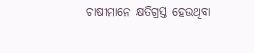ଚାଷୀମାନେ କ୍ଷତିଗ୍ରସ୍ତ ହେଉଥିବା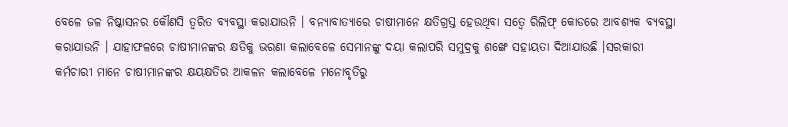ବେଳେ ଜଳ ନିଷ୍କାସନର କୌଣସି ତ୍ୱରିତ ବ୍ୟବସ୍ଥା କରାଯାଉନି । ବନ୍ୟାବାତ୍ୟାରେ ଚାଷୀମାନେ କ୍ଷତିଗ୍ରସ୍ତ ହେଉଥିବା ସତ୍ୱେ ରିଲିଫ୍ କୋଡରେ ଆବଶ୍ୟକ ବ୍ୟବସ୍ଥା କରାଯାଉନି । ଯାହାଫଳରେ ଚାଷୀମାନଙ୍କର କ୍ଷତିକୁ ଭରଣା କଲାବେଳେ ସେମାନଙ୍କୁ ଦୟା କଲାପରି ସମୁଦ୍ରକୁ ଶଙ୍ଖେ ସହାୟତା ଦିଆଯାଉଛି ।ସରକାରୀ କର୍ମଚାରୀ ମାନେ ଚାଷୀମାନଙ୍କର କ୍ଷୟକ୍ଷତିର ଆକଳନ କଲାବେଳେ ମନୋବୃତିରୁ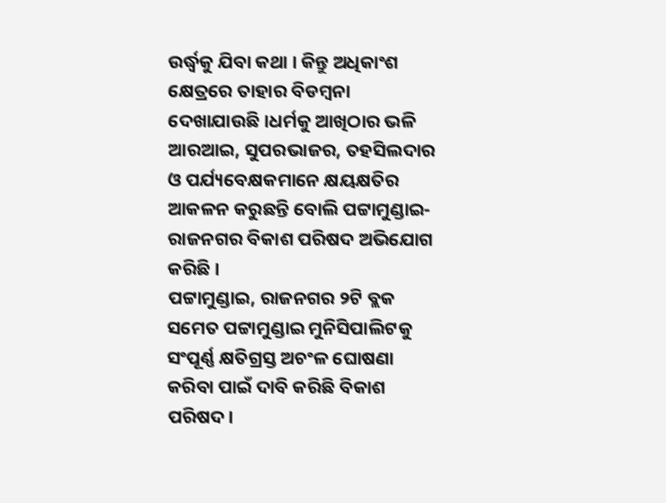ଉର୍ଦ୍ଧ୍ୱକୁ ଯିବା କଥା । କିନ୍ତୁ ଅଧିକାଂଶ କ୍ଷେତ୍ରରେ ତାହାର ବିଡମ୍ବନା ଦେଖାଯାଉଛି ।ଧର୍ମକୁ ଆଖିଠାର ଭଳି ଆରଆଇ, ସୁପରଭାଜର, ତହସିଲଦାର ଓ ପର୍ଯ୍ୟବେକ୍ଷକମାନେ କ୍ଷୟକ୍ଷତିର ଆକଳନ କରୁଛନ୍ତି ବୋଲି ପଟ୍ଟାମୁଣ୍ଡାଇ-ରାଜନଗର ବିକାଶ ପରିଷଦ ଅଭିଯୋଗ କରିଛି।
ପଟ୍ଟାମୁଣ୍ଡାଇ, ରାଜନଗର ୨ଟି ବ୍ଲକ ସମେତ ପଟ୍ଟାମୁଣ୍ଡାଇ ମୁନିସିପାଲିଟକୁ ସଂପୂର୍ଣ୍ଣ କ୍ଷତିଗ୍ରସ୍ତ ଅଚଂଳ ଘୋଷଣା କରିବା ପାଇଁ ଦାବି କରିଛି ବିକାଶ ପରିଷଦ।